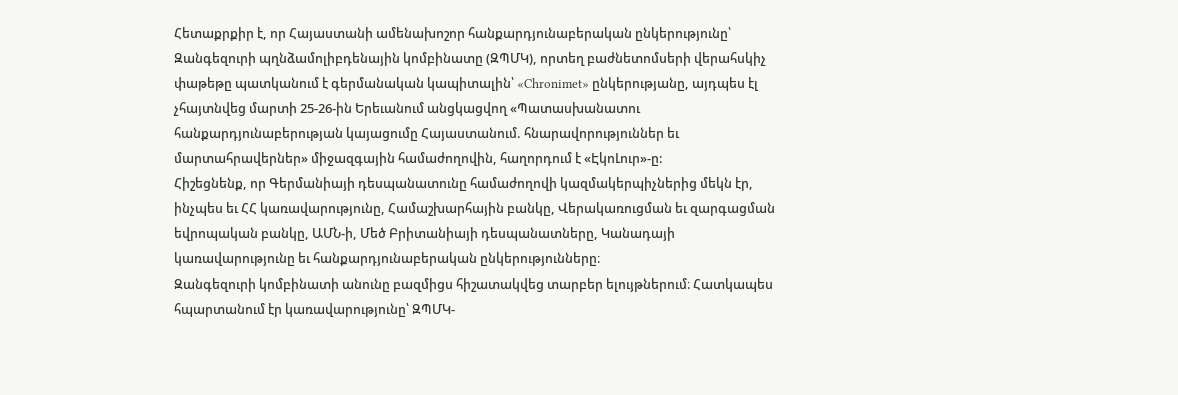Հետաքրքիր է, որ Հայաստանի ամենախոշոր հանքարդյունաբերական ընկերությունը՝ Զանգեզուրի պղնձամոլիբդենային կոմբինատը (ԶՊՄԿ), որտեղ բաժնետոմսերի վերահսկիչ փաթեթը պատկանում է գերմանական կապիտալին՝ «Chronimet» ընկերությանը, այդպես էլ չհայտնվեց մարտի 25-26-ին Երեւանում անցկացվող «Պատասխանատու հանքարդյունաբերության կայացումը Հայաստանում. հնարավորություններ եւ մարտահրավերներ» միջազգային համաժողովին, հաղորդում է «ԷկոԼուր»-ը:
Հիշեցնենք, որ Գերմանիայի դեսպանատունը համաժողովի կազմակերպիչներից մեկն էր, ինչպես եւ ՀՀ կառավարությունը, Համաշխարհային բանկը, Վերակառուցման եւ զարգացման եվրոպական բանկը, ԱՄՆ-ի, Մեծ Բրիտանիայի դեսպանատները, Կանադայի կառավարությունը եւ հանքարդյունաբերական ընկերությունները։
Զանգեզուրի կոմբինատի անունը բազմիցս հիշատակվեց տարբեր ելույթներում։ Հատկապես հպարտանում էր կառավարությունը՝ ԶՊՄԿ-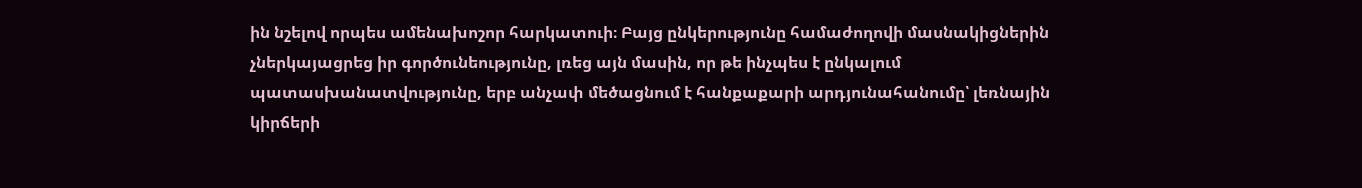ին նշելով որպես ամենախոշոր հարկատուի։ Բայց ընկերությունը համաժողովի մասնակիցներին չներկայացրեց իր գործունեությունը, լռեց այն մասին, որ թե ինչպես է ընկալում պատասխանատվությունը, երբ անչափ մեծացնում է հանքաքարի արդյունահանումը՝ լեռնային կիրճերի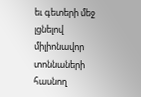եւ գետերի մեջ լցնելով միլիոնավոր տոննաների հասնող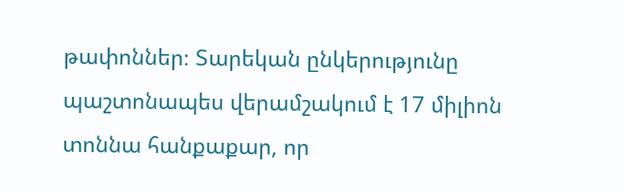թափոններ։ Տարեկան ընկերությունը պաշտոնապես վերամշակում է 17 միլիոն տոննա հանքաքար, որ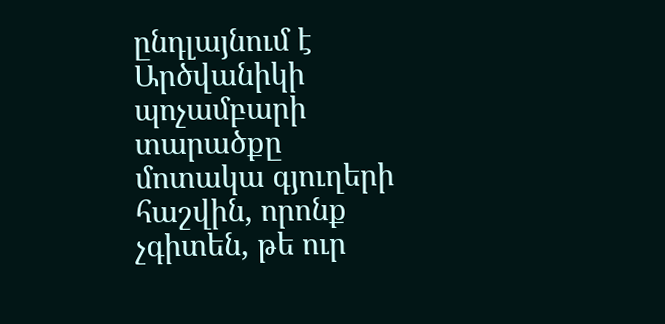ընդլայնում է Արծվանիկի պոչամբարի տարածքը մոտակա գյուղերի հաշվին, որոնք չգիտեն, թե ուր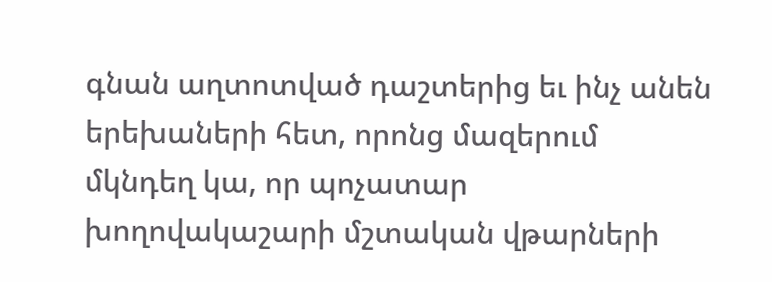գնան աղտոտված դաշտերից եւ ինչ անեն երեխաների հետ, որոնց մազերում մկնդեղ կա, որ պոչատար խողովակաշարի մշտական վթարների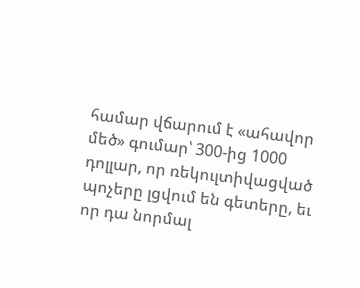համար վճարում է «ահավոր մեծ» գումար՝ 300-ից 1000 դոլլար, որ ռեկուլտիվացված պոչերը լցվում են գետերը, եւ որ դա նորմալ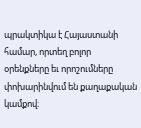պրակտիկա է Հայաստանի համար, որտեղ բոլոր օրենքները եւ որոշումները փոխարինվում են քաղաքական կամքով։